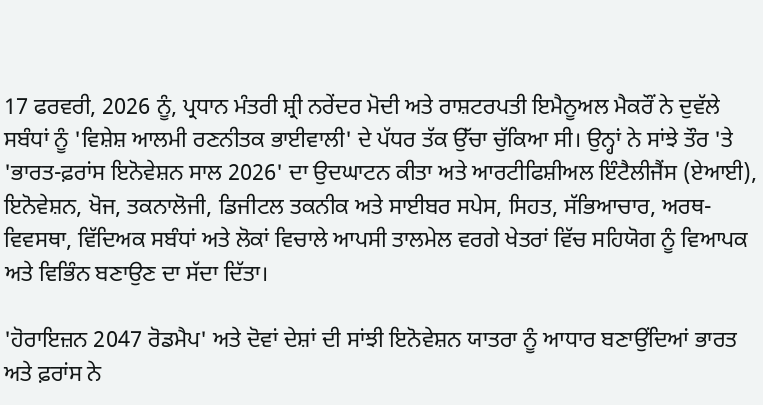17 ਫਰਵਰੀ, 2026 ਨੂੰ, ਪ੍ਰਧਾਨ ਮੰਤਰੀ ਸ਼੍ਰੀ ਨਰੇਂਦਰ ਮੋਦੀ ਅਤੇ ਰਾਸ਼ਟਰਪਤੀ ਇਮੈਨੂਅਲ ਮੈਕਰੌਂ ਨੇ ਦੁਵੱਲੇ ਸਬੰਧਾਂ ਨੂੰ 'ਵਿਸ਼ੇਸ਼ ਆਲਮੀ ਰਣਨੀਤਕ ਭਾਈਵਾਲੀ' ਦੇ ਪੱਧਰ ਤੱਕ ਉੱਚਾ ਚੁੱਕਿਆ ਸੀ। ਉਨ੍ਹਾਂ ਨੇ ਸਾਂਝੇ ਤੌਰ 'ਤੇ 'ਭਾਰਤ-ਫ਼ਰਾਂਸ ਇਨੋਵੇਸ਼ਨ ਸਾਲ 2026' ਦਾ ਉਦਘਾਟਨ ਕੀਤਾ ਅਤੇ ਆਰਟੀਫਿਸ਼ੀਅਲ ਇੰਟੈਲੀਜੈਂਸ (ਏਆਈ), ਇਨੋਵੇਸ਼ਨ, ਖੋਜ, ਤਕਨਾਲੋਜੀ, ਡਿਜੀਟਲ ਤਕਨੀਕ ਅਤੇ ਸਾਈਬਰ ਸਪੇਸ, ਸਿਹਤ, ਸੱਭਿਆਚਾਰ, ਅਰਥ-ਵਿਵਸਥਾ, ਵਿੱਦਿਅਕ ਸਬੰਧਾਂ ਅਤੇ ਲੋਕਾਂ ਵਿਚਾਲੇ ਆਪਸੀ ਤਾਲਮੇਲ ਵਰਗੇ ਖੇਤਰਾਂ ਵਿੱਚ ਸਹਿਯੋਗ ਨੂੰ ਵਿਆਪਕ ਅਤੇ ਵਿਭਿੰਨ ਬਣਾਉਣ ਦਾ ਸੱਦਾ ਦਿੱਤਾ।

'ਹੋਰਾਇਜ਼ਨ 2047 ਰੋਡਮੈਪ' ਅਤੇ ਦੋਵਾਂ ਦੇਸ਼ਾਂ ਦੀ ਸਾਂਝੀ ਇਨੋਵੇਸ਼ਨ ਯਾਤਰਾ ਨੂੰ ਆਧਾਰ ਬਣਾਉਂਦਿਆਂ ਭਾਰਤ ਅਤੇ ਫ਼ਰਾਂਸ ਨੇ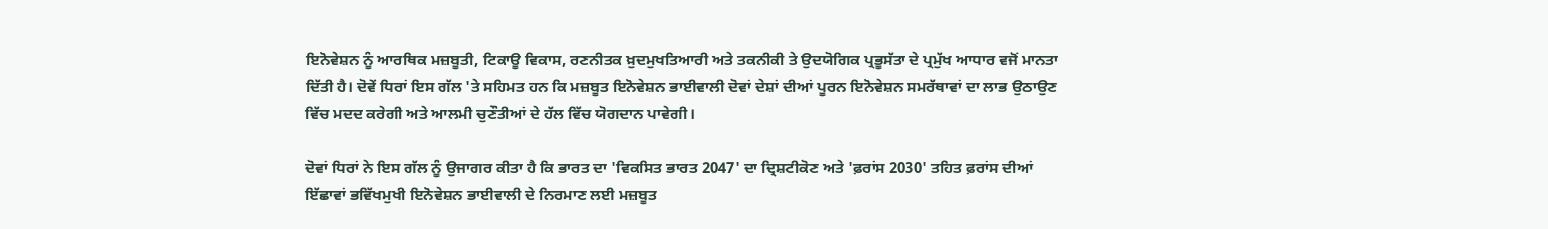ਇਨੋਵੇਸ਼ਨ ਨੂੰ ਆਰਥਿਕ ਮਜ਼ਬੂਤੀ, ਟਿਕਾਊ ਵਿਕਾਸ, ਰਣਨੀਤਕ ਖ਼ੁਦਮੁਖਤਿਆਰੀ ਅਤੇ ਤਕਨੀਕੀ ਤੇ ਉਦਯੋਗਿਕ ਪ੍ਰਭੂਸੱਤਾ ਦੇ ਪ੍ਰਮੁੱਖ ਆਧਾਰ ਵਜੋਂ ਮਾਨਤਾ ਦਿੱਤੀ ਹੈ। ਦੋਵੇਂ ਧਿਰਾਂ ਇਸ ਗੱਲ 'ਤੇ ਸਹਿਮਤ ਹਨ ਕਿ ਮਜ਼ਬੂਤ ਇਨੋਵੇਸ਼ਨ ਭਾਈਵਾਲੀ ਦੋਵਾਂ ਦੇਸ਼ਾਂ ਦੀਆਂ ਪੂਰਨ ਇਨੋਵੇਸ਼ਨ ਸਮਰੱਥਾਵਾਂ ਦਾ ਲਾਭ ਉਠਾਉਣ ਵਿੱਚ ਮਦਦ ਕਰੇਗੀ ਅਤੇ ਆਲਮੀ ਚੁਣੌਤੀਆਂ ਦੇ ਹੱਲ ਵਿੱਚ ਯੋਗਦਾਨ ਪਾਵੇਗੀ।

ਦੋਵਾਂ ਧਿਰਾਂ ਨੇ ਇਸ ਗੱਲ ਨੂੰ ਉਜਾਗਰ ਕੀਤਾ ਹੈ ਕਿ ਭਾਰਤ ਦਾ 'ਵਿਕਸਿਤ ਭਾਰਤ 2047' ਦਾ ਦ੍ਰਿਸ਼ਟੀਕੋਣ ਅਤੇ 'ਫ਼ਰਾਂਸ 2030' ਤਹਿਤ ਫ਼ਰਾਂਸ ਦੀਆਂ ਇੱਛਾਵਾਂ ਭਵਿੱਖਮੁਖੀ ਇਨੋਵੇਸ਼ਨ ਭਾਈਵਾਲੀ ਦੇ ਨਿਰਮਾਣ ਲਈ ਮਜ਼ਬੂਤ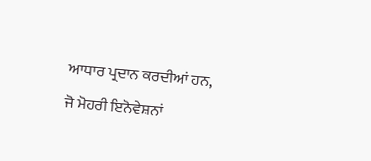ਆਧਾਰ ਪ੍ਰਦਾਨ ਕਰਦੀਆਂ ਹਨ, ਜੋ ਮੋਹਰੀ ਇਨੋਵੇਸ਼ਨਾਂ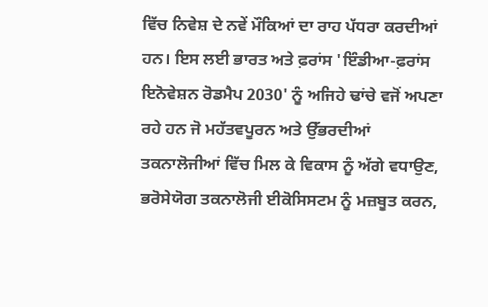ਵਿੱਚ ਨਿਵੇਸ਼ ਦੇ ਨਵੇਂ ਮੌਕਿਆਂ ਦਾ ਰਾਹ ਪੱਧਰਾ ਕਰਦੀਆਂ ਹਨ। ਇਸ ਲਈ ਭਾਰਤ ਅਤੇ ਫ਼ਰਾਂਸ 'ਇੰਡੀਆ-ਫ਼ਰਾਂਸ ਇਨੋਵੇਸ਼ਨ ਰੋਡਮੈਪ 2030' ਨੂੰ ਅਜਿਹੇ ਢਾਂਚੇ ਵਜੋਂ ਅਪਣਾ ਰਹੇ ਹਨ ਜੋ ਮਹੱਤਵਪੂਰਨ ਅਤੇ ਉੱਭਰਦੀਆਂ ਤਕਨਾਲੋਜੀਆਂ ਵਿੱਚ ਮਿਲ ਕੇ ਵਿਕਾਸ ਨੂੰ ਅੱਗੇ ਵਧਾਉਣ, ਭਰੋਸੇਯੋਗ ਤਕਨਾਲੋਜੀ ਈਕੋਸਿਸਟਮ ਨੂੰ ਮਜ਼ਬੂਤ ਕਰਨ,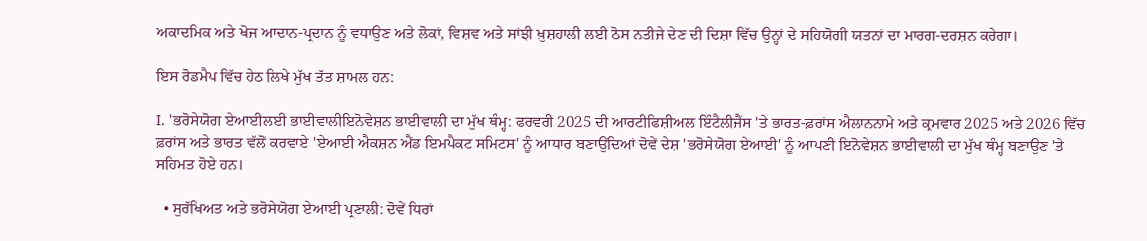ਅਕਾਦਮਿਕ ਅਤੇ ਖੋਜ ਆਦਾਨ-ਪ੍ਰਦਾਨ ਨੂੰ ਵਧਾਉਣ ਅਤੇ ਲੋਕਾਂ, ਵਿਸ਼ਵ ਅਤੇ ਸਾਂਝੀ ਖ਼ੁਸ਼ਹਾਲੀ ਲਈ ਠੋਸ ਨਤੀਜੇ ਦੇਣ ਦੀ ਦਿਸ਼ਾ ਵਿੱਚ ਉਨ੍ਹਾਂ ਦੇ ਸਹਿਯੋਗੀ ਯਤਨਾਂ ਦਾ ਮਾਰਗ-ਦਰਸ਼ਨ ਕਰੇਗਾ।

ਇਸ ਰੋਡਮੈਪ ਵਿੱਚ ਹੇਠ ਲਿਖੇ ਮੁੱਖ ਤੱਤ ਸ਼ਾਮਲ ਹਨ:

I. 'ਭਰੋਸੇਯੋਗ ਏਆਈਲਈ ਭਾਈਵਾਲੀਇਨੋਵੇਸ਼ਨ ਭਾਈਵਾਲੀ ਦਾ ਮੁੱਖ ਥੰਮ੍ਹ: ਫਰਵਰੀ 2025 ਦੀ ਆਰਟੀਫਿਸ਼ੀਅਲ ਇੰਟੈਲੀਜੈਂਸ 'ਤੇ ਭਾਰਤ-ਫ਼ਰਾਂਸ ਐਲਾਨਨਾਮੇ ਅਤੇ ਕ੍ਰਮਵਾਰ 2025 ਅਤੇ 2026 ਵਿੱਚ ਫ਼ਰਾਂਸ ਅਤੇ ਭਾਰਤ ਵੱਲੋਂ ਕਰਵਾਏ 'ਏਆਈ ਐਕਸ਼ਨ ਐਂਡ ਇਮਪੈਕਟ ਸਮਿਟਸ' ਨੂੰ ਆਧਾਰ ਬਣਾਉਂਦਿਆਂ ਦੋਵੇਂ ਦੇਸ਼ 'ਭਰੋਸੇਯੋਗ ਏਆਈ' ਨੂੰ ਆਪਣੀ ਇਨੋਵੇਸ਼ਨ ਭਾਈਵਾਲੀ ਦਾ ਮੁੱਖ ਥੰਮ੍ਹ ਬਣਾਉਣ 'ਤੇ ਸਹਿਮਤ ਹੋਏ ਹਨ।

  • ਸੁਰੱਖਿਅਤ ਅਤੇ ਭਰੋਸੇਯੋਗ ਏਆਈ ਪ੍ਰਣਾਲੀ: ਦੋਵੇਂ ਧਿਰਾਂ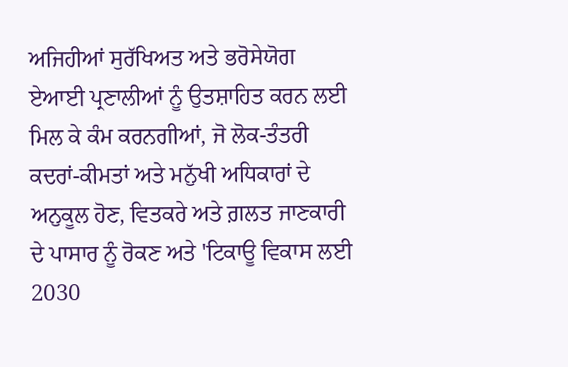ਅਜਿਹੀਆਂ ਸੁਰੱਖਿਅਤ ਅਤੇ ਭਰੋਸੇਯੋਗ ਏਆਈ ਪ੍ਰਣਾਲੀਆਂ ਨੂੰ ਉਤਸ਼ਾਹਿਤ ਕਰਨ ਲਈ ਮਿਲ ਕੇ ਕੰਮ ਕਰਨਗੀਆਂ, ਜੋ ਲੋਕ-ਤੰਤਰੀ ਕਦਰਾਂ-ਕੀਮਤਾਂ ਅਤੇ ਮਨੁੱਖੀ ਅਧਿਕਾਰਾਂ ਦੇ ਅਨੁਕੂਲ ਹੋਣ, ਵਿਤਕਰੇ ਅਤੇ ਗ਼ਲਤ ਜਾਣਕਾਰੀ ਦੇ ਪਾਸਾਰ ਨੂੰ ਰੋਕਣ ਅਤੇ 'ਟਿਕਾਊ ਵਿਕਾਸ ਲਈ 2030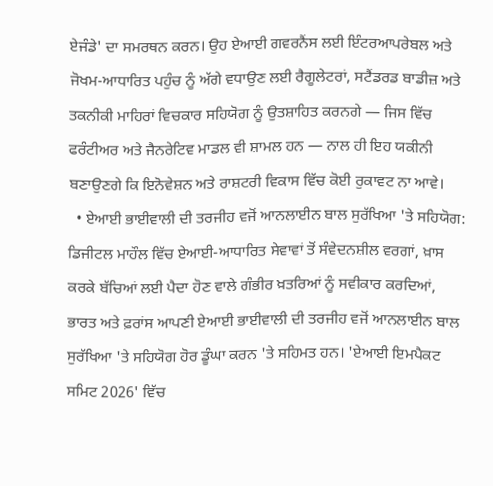ਏਜੰਡੇ' ਦਾ ਸਮਰਥਨ ਕਰਨ। ਉਹ ਏਆਈ ਗਵਰਨੈਂਸ ਲਈ ਇੰਟਰਆਪਰੇਬਲ ਅਤੇ ਜੋਖਮ-ਆਧਾਰਿਤ ਪਹੁੰਚ ਨੂੰ ਅੱਗੇ ਵਧਾਉਣ ਲਈ ਰੈਗੂਲੇਟਰਾਂ, ਸਟੈਂਡਰਡ ਬਾਡੀਜ਼ ਅਤੇ ਤਕਨੀਕੀ ਮਾਹਿਰਾਂ ਵਿਚਕਾਰ ਸਹਿਯੋਗ ਨੂੰ ਉਤਸ਼ਾਹਿਤ ਕਰਨਗੇ — ਜਿਸ ਵਿੱਚ ਫਰੰਟੀਅਰ ਅਤੇ ਜੈਨਰੇਟਿਵ ਮਾਡਲ ਵੀ ਸ਼ਾਮਲ ਹਨ — ਨਾਲ ਹੀ ਇਹ ਯਕੀਨੀ ਬਣਾਉਣਗੇ ਕਿ ਇਨੋਵੇਸ਼ਨ ਅਤੇ ਰਾਸ਼ਟਰੀ ਵਿਕਾਸ ਵਿੱਚ ਕੋਈ ਰੁਕਾਵਟ ਨਾ ਆਵੇ।
  • ਏਆਈ ਭਾਈਵਾਲੀ ਦੀ ਤਰਜੀਹ ਵਜੋਂ ਆਨਲਾਈਨ ਬਾਲ ਸੁਰੱਖਿਆ 'ਤੇ ਸਹਿਯੋਗ: ਡਿਜੀਟਲ ਮਾਹੌਲ ਵਿੱਚ ਏਆਈ-ਆਧਾਰਿਤ ਸੇਵਾਵਾਂ ਤੋਂ ਸੰਵੇਦਨਸ਼ੀਲ ਵਰਗਾਂ, ਖ਼ਾਸ ਕਰਕੇ ਬੱਚਿਆਂ ਲਈ ਪੈਦਾ ਹੋਣ ਵਾਲੇ ਗੰਭੀਰ ਖ਼ਤਰਿਆਂ ਨੂੰ ਸਵੀਕਾਰ ਕਰਦਿਆਂ, ਭਾਰਤ ਅਤੇ ਫ਼ਰਾਂਸ ਆਪਣੀ ਏਆਈ ਭਾਈਵਾਲੀ ਦੀ ਤਰਜੀਹ ਵਜੋਂ ਆਨਲਾਈਨ ਬਾਲ ਸੁਰੱਖਿਆ 'ਤੇ ਸਹਿਯੋਗ ਹੋਰ ਡੂੰਘਾ ਕਰਨ 'ਤੇ ਸਹਿਮਤ ਹਨ। 'ਏਆਈ ਇਮਪੈਕਟ ਸਮਿਟ 2026' ਵਿੱਚ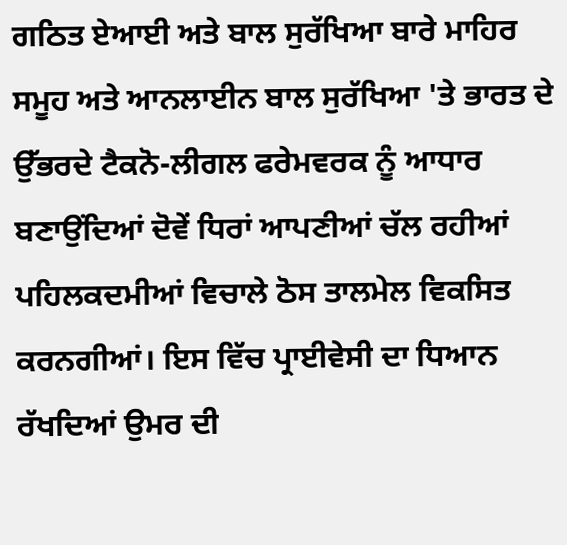ਗਠਿਤ ਏਆਈ ਅਤੇ ਬਾਲ ਸੁਰੱਖਿਆ ਬਾਰੇ ਮਾਹਿਰ ਸਮੂਹ ਅਤੇ ਆਨਲਾਈਨ ਬਾਲ ਸੁਰੱਖਿਆ 'ਤੇ ਭਾਰਤ ਦੇ ਉੱਭਰਦੇ ਟੈਕਨੋ-ਲੀਗਲ ਫਰੇਮਵਰਕ ਨੂੰ ਆਧਾਰ ਬਣਾਉਂਦਿਆਂ ਦੋਵੇਂ ਧਿਰਾਂ ਆਪਣੀਆਂ ਚੱਲ ਰਹੀਆਂ ਪਹਿਲਕਦਮੀਆਂ ਵਿਚਾਲੇ ਠੋਸ ਤਾਲਮੇਲ ਵਿਕਸਿਤ ਕਰਨਗੀਆਂ। ਇਸ ਵਿੱਚ ਪ੍ਰਾਈਵੇਸੀ ਦਾ ਧਿਆਨ ਰੱਖਦਿਆਂ ਉਮਰ ਦੀ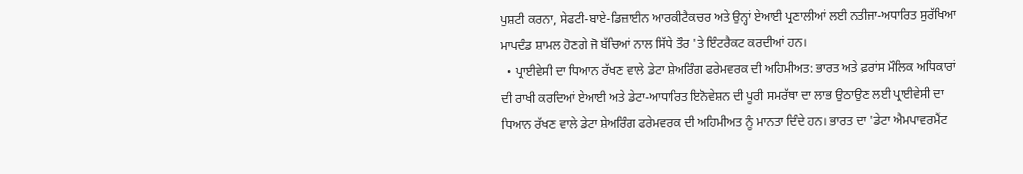ਪੁਸ਼ਟੀ ਕਰਨਾ, ਸੇਫਟੀ-ਬਾਏ-ਡਿਜ਼ਾਈਨ ਆਰਕੀਟੈਕਚਰ ਅਤੇ ਉਨ੍ਹਾਂ ਏਆਈ ਪ੍ਰਣਾਲੀਆਂ ਲਈ ਨਤੀਜਾ-ਅਧਾਰਿਤ ਸੁਰੱਖਿਆ ਮਾਪਦੰਡ ਸ਼ਾਮਲ ਹੋਣਗੇ ਜੋ ਬੱਚਿਆਂ ਨਾਲ ਸਿੱਧੇ ਤੌਰ 'ਤੇ ਇੰਟਰੈਕਟ ਕਰਦੀਆਂ ਹਨ।
  • ਪ੍ਰਾਈਵੇਸੀ ਦਾ ਧਿਆਨ ਰੱਖਣ ਵਾਲੇ ਡੇਟਾ ਸ਼ੇਅਰਿੰਗ ਫਰੇਮਵਰਕ ਦੀ ਅਹਿਮੀਅਤ: ਭਾਰਤ ਅਤੇ ਫ਼ਰਾਂਸ ਮੌਲਿਕ ਅਧਿਕਾਰਾਂ ਦੀ ਰਾਖੀ ਕਰਦਿਆਂ ਏਆਈ ਅਤੇ ਡੇਟਾ-ਆਧਾਰਿਤ ਇਨੋਵੇਸ਼ਨ ਦੀ ਪੂਰੀ ਸਮਰੱਥਾ ਦਾ ਲਾਭ ਉਠਾਉਣ ਲਈ ਪ੍ਰਾਈਵੇਸੀ ਦਾ ਧਿਆਨ ਰੱਖਣ ਵਾਲੇ ਡੇਟਾ ਸ਼ੇਅਰਿੰਗ ਫਰੇਮਵਰਕ ਦੀ ਅਹਿਮੀਅਤ ਨੂੰ ਮਾਨਤਾ ਦਿੰਦੇ ਹਨ। ਭਾਰਤ ਦਾ 'ਡੇਟਾ ਐਮਪਾਵਰਮੈਂਟ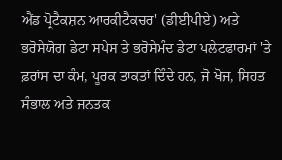ਐਂਡ ਪ੍ਰੋਟੈਕਸ਼ਨ ਆਰਕੀਟੈਕਚਰ' (ਡੀਈਪੀਏ) ਅਤੇ ਭਰੋਸੇਯੋਗ ਡੇਟਾ ਸਪੇਸ ਤੇ ਭਰੋਸੇਮੰਦ ਡੇਟਾ ਪਲੇਟਫਾਰਮਾਂ 'ਤੇ ਫ਼ਰਾਂਸ ਦਾ ਕੰਮ, ਪੂਰਕ ਤਾਕਤਾਂ ਦਿੰਦੇ ਹਨ, ਜੋ ਖੋਜ, ਸਿਹਤ ਸੰਭਾਲ ਅਤੇ ਜਨਤਕ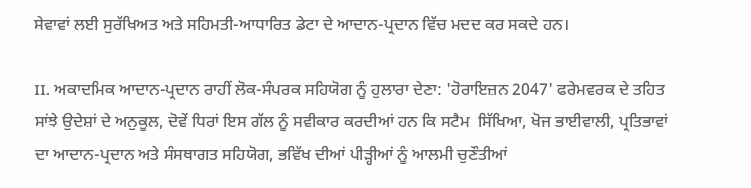ਸੇਵਾਵਾਂ ਲਈ ਸੁਰੱਖਿਅਤ ਅਤੇ ਸਹਿਮਤੀ-ਆਧਾਰਿਤ ਡੇਟਾ ਦੇ ਆਦਾਨ-ਪ੍ਰਦਾਨ ਵਿੱਚ ਮਦਦ ਕਰ ਸਕਦੇ ਹਨ।

II. ਅਕਾਦਮਿਕ ਆਦਾਨ-ਪ੍ਰਦਾਨ ਰਾਹੀਂ ਲੋਕ-ਸੰਪਰਕ ਸਹਿਯੋਗ ਨੂੰ ਹੁਲਾਰਾ ਦੇਣਾ: 'ਹੋਰਾਇਜ਼ਨ 2047' ਫਰੇਮਵਰਕ ਦੇ ਤਹਿਤ ਸਾਂਝੇ ਉਦੇਸ਼ਾਂ ਦੇ ਅਨੁਕੂਲ, ਦੋਵੇਂ ਧਿਰਾਂ ਇਸ ਗੱਲ ਨੂੰ ਸਵੀਕਾਰ ਕਰਦੀਆਂ ਹਨ ਕਿ ਸਟੈਮ  ਸਿੱਖਿਆ, ਖੋਜ ਭਾਈਵਾਲੀ, ਪ੍ਰਤਿਭਾਵਾਂ ਦਾ ਆਦਾਨ-ਪ੍ਰਦਾਨ ਅਤੇ ਸੰਸਥਾਗਤ ਸਹਿਯੋਗ, ਭਵਿੱਖ ਦੀਆਂ ਪੀੜ੍ਹੀਆਂ ਨੂੰ ਆਲਮੀ ਚੁਣੌਤੀਆਂ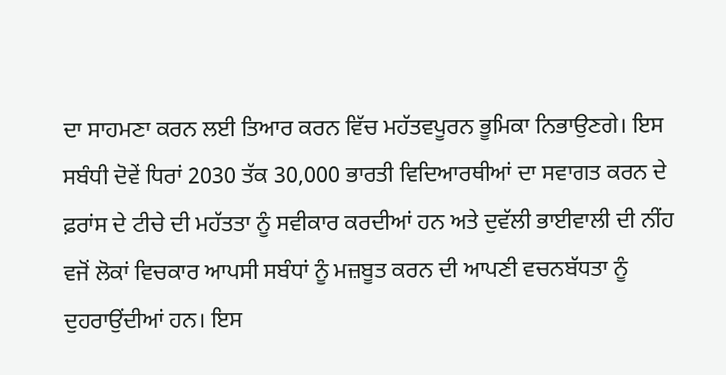ਦਾ ਸਾਹਮਣਾ ਕਰਨ ਲਈ ਤਿਆਰ ਕਰਨ ਵਿੱਚ ਮਹੱਤਵਪੂਰਨ ਭੂਮਿਕਾ ਨਿਭਾਉਣਗੇ। ਇਸ ਸਬੰਧੀ ਦੋਵੇਂ ਧਿਰਾਂ 2030 ਤੱਕ 30,000 ਭਾਰਤੀ ਵਿਦਿਆਰਥੀਆਂ ਦਾ ਸਵਾਗਤ ਕਰਨ ਦੇ ਫ਼ਰਾਂਸ ਦੇ ਟੀਚੇ ਦੀ ਮਹੱਤਤਾ ਨੂੰ ਸਵੀਕਾਰ ਕਰਦੀਆਂ ਹਨ ਅਤੇ ਦੁਵੱਲੀ ਭਾਈਵਾਲੀ ਦੀ ਨੀਂਹ ਵਜੋਂ ਲੋਕਾਂ ਵਿਚਕਾਰ ਆਪਸੀ ਸਬੰਧਾਂ ਨੂੰ ਮਜ਼ਬੂਤ ਕਰਨ ਦੀ ਆਪਣੀ ਵਚਨਬੱਧਤਾ ਨੂੰ ਦੁਹਰਾਉਂਦੀਆਂ ਹਨ। ਇਸ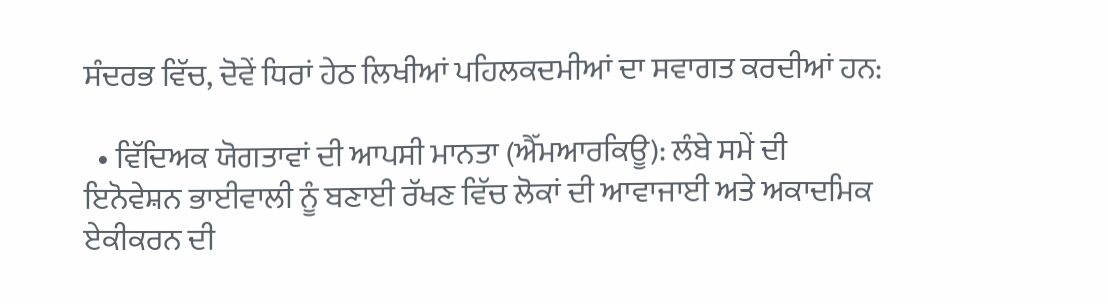ਸੰਦਰਭ ਵਿੱਚ, ਦੋਵੇਂ ਧਿਰਾਂ ਹੇਠ ਲਿਖੀਆਂ ਪਹਿਲਕਦਮੀਆਂ ਦਾ ਸਵਾਗਤ ਕਰਦੀਆਂ ਹਨ:

  • ਵਿੱਦਿਅਕ ਯੋਗਤਾਵਾਂ ਦੀ ਆਪਸੀ ਮਾਨਤਾ (ਐੱਮਆਰਕਿਊ): ਲੰਬੇ ਸਮੇਂ ਦੀ ਇਨੋਵੇਸ਼ਨ ਭਾਈਵਾਲੀ ਨੂੰ ਬਣਾਈ ਰੱਖਣ ਵਿੱਚ ਲੋਕਾਂ ਦੀ ਆਵਾਜਾਈ ਅਤੇ ਅਕਾਦਮਿਕ ਏਕੀਕਰਨ ਦੀ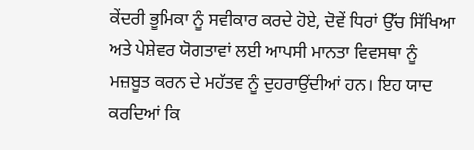ਕੇਂਦਰੀ ਭੂਮਿਕਾ ਨੂੰ ਸਵੀਕਾਰ ਕਰਦੇ ਹੋਏ, ਦੋਵੇਂ ਧਿਰਾਂ ਉੱਚ ਸਿੱਖਿਆ ਅਤੇ ਪੇਸ਼ੇਵਰ ਯੋਗਤਾਵਾਂ ਲਈ ਆਪਸੀ ਮਾਨਤਾ ਵਿਵਸਥਾ ਨੂੰ ਮਜ਼ਬੂਤ ਕਰਨ ਦੇ ਮਹੱਤਵ ਨੂੰ ਦੁਹਰਾਉਂਦੀਆਂ ਹਨ। ਇਹ ਯਾਦ ਕਰਦਿਆਂ ਕਿ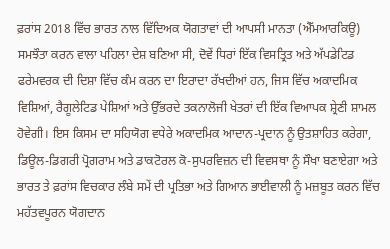ਫ਼ਰਾਂਸ 2018 ਵਿੱਚ ਭਾਰਤ ਨਾਲ ਵਿੱਦਿਅਕ ਯੋਗਤਾਵਾਂ ਦੀ ਆਪਸੀ ਮਾਨਤਾ (ਐੱਮਆਰਕਿਊ) ਸਮਝੌਤਾ ਕਰਨ ਵਾਲਾ ਪਹਿਲਾ ਦੇਸ਼ ਬਣਿਆ ਸੀ, ਦੋਵੇਂ ਧਿਰਾਂ ਇੱਕ ਵਿਸਤ੍ਰਿਤ ਅਤੇ ਅੱਪਡੇਟਿਡ ਫਰੇਮਵਰਕ ਦੀ ਦਿਸ਼ਾ ਵਿੱਚ ਕੰਮ ਕਰਨ ਦਾ ਇਰਾਦਾ ਰੱਖਦੀਆਂ ਹਨ, ਜਿਸ ਵਿੱਚ ਅਕਾਦਮਿਕ ਵਿਸ਼ਿਆਂ, ਰੈਗੂਲੇਟਿਡ ਪੇਸ਼ਿਆਂ ਅਤੇ ਉੱਭਰਦੇ ਤਕਨਾਲੋਜੀ ਖੇਤਰਾਂ ਦੀ ਇੱਕ ਵਿਆਪਕ ਸ਼੍ਰੇਣੀ ਸ਼ਾਮਲ ਹੋਵੇਗੀ। ਇਸ ਕਿਸਮ ਦਾ ਸਹਿਯੋਗ ਵਧੇਰੇ ਅਕਾਦਮਿਕ ਆਦਾਨ-ਪ੍ਰਦਾਨ ਨੂੰ ਉਤਸ਼ਾਹਿਤ ਕਰੇਗਾ, ਡਿਊਲ-ਡਿਗਰੀ ਪ੍ਰੋਗਰਾਮ ਅਤੇ ਡਾਕਟੋਰਲ ਕੋ-ਸੁਪਰਵਿਜ਼ਨ ਦੀ ਵਿਵਸਥਾ ਨੂੰ ਸੌਖਾ ਬਣਾਏਗਾ ਅਤੇ ਭਾਰਤ ਤੇ ਫ਼ਰਾਂਸ ਵਿਚਕਾਰ ਲੰਬੇ ਸਮੇਂ ਦੀ ਪ੍ਰਤਿਭਾ ਅਤੇ ਗਿਆਨ ਭਾਈਵਾਲੀ ਨੂੰ ਮਜ਼ਬੂਤ ਕਰਨ ਵਿੱਚ ਮਹੱਤਵਪੂਰਨ ਯੋਗਦਾਨ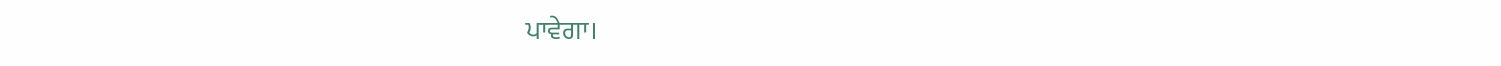ਪਾਵੇਗਾ।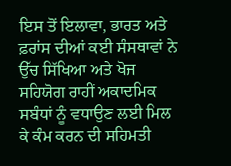ਇਸ ਤੋਂ ਇਲਾਵਾ, ਭਾਰਤ ਅਤੇ ਫ਼ਰਾਂਸ ਦੀਆਂ ਕਈ ਸੰਸਥਾਵਾਂ ਨੇ ਉੱਚ ਸਿੱਖਿਆ ਅਤੇ ਖੋਜ ਸਹਿਯੋਗ ਰਾਹੀਂ ਅਕਾਦਮਿਕ ਸਬੰਧਾਂ ਨੂੰ ਵਧਾਉਣ ਲਈ ਮਿਲ ਕੇ ਕੰਮ ਕਰਨ ਦੀ ਸਹਿਮਤੀ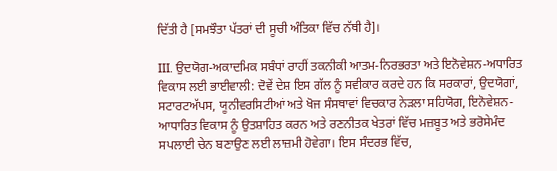ਦਿੱਤੀ ਹੈ [ਸਮਝੌਤਾ ਪੱਤਰਾਂ ਦੀ ਸੂਚੀ ਅੰਤਿਕਾ ਵਿੱਚ ਨੱਥੀ ਹੈ]।

III. ਉਦਯੋਗ-ਅਕਾਦਮਿਕ ਸਬੰਧਾਂ ਰਾਹੀਂ ਤਕਨੀਕੀ ਆਤਮ-ਨਿਰਭਰਤਾ ਅਤੇ ਇਨੋਵੇਸ਼ਨ-ਅਧਾਰਿਤ ਵਿਕਾਸ ਲਈ ਭਾਈਵਾਲੀ: ਦੋਵੇਂ ਦੇਸ਼ ਇਸ ਗੱਲ ਨੂੰ ਸਵੀਕਾਰ ਕਰਦੇ ਹਨ ਕਿ ਸਰਕਾਰਾਂ, ਉਦਯੋਗਾਂ, ਸਟਾਰਟਅੱਪਸ, ਯੂਨੀਵਰਸਿਟੀਆਂ ਅਤੇ ਖੋਜ ਸੰਸਥਾਵਾਂ ਵਿਚਕਾਰ ਨੇੜਲਾ ਸਹਿਯੋਗ, ਇਨੋਵੇਸ਼ਨ-ਆਧਾਰਿਤ ਵਿਕਾਸ ਨੂੰ ਉਤਸ਼ਾਹਿਤ ਕਰਨ ਅਤੇ ਰਣਨੀਤਕ ਖੇਤਰਾਂ ਵਿੱਚ ਮਜ਼ਬੂਤ ਅਤੇ ਭਰੋਸੇਮੰਦ ਸਪਲਾਈ ਚੇਨ ਬਣਾਉਣ ਲਈ ਲਾਜ਼ਮੀ ਹੋਵੇਗਾ। ਇਸ ਸੰਦਰਭ ਵਿੱਚ,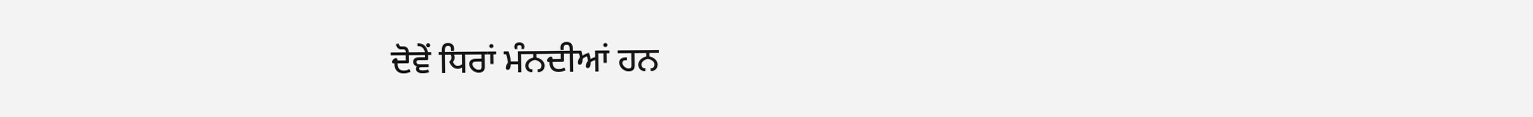ਦੋਵੇਂ ਧਿਰਾਂ ਮੰਨਦੀਆਂ ਹਨ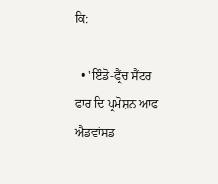ਕਿ:

  • 'ਇੰਡੋ-ਫ੍ਰੈਂਚ ਸੈਂਟਰ ਫਾਰ ਦਿ ਪ੍ਰਮੋਸ਼ਨ ਆਫ ਐਡਵਾਂਸਡ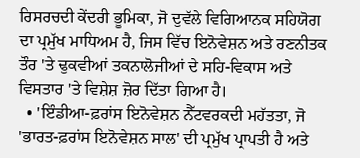ਰਿਸਰਚਦੀ ਕੇਂਦਰੀ ਭੂਮਿਕਾ, ਜੋ ਦੁਵੱਲੇ ਵਿਗਿਆਨਕ ਸਹਿਯੋਗ ਦਾ ਪ੍ਰਮੁੱਖ ਮਾਧਿਅਮ ਹੈ, ਜਿਸ ਵਿੱਚ ਇਨੋਵੇਸ਼ਨ ਅਤੇ ਰਣਨੀਤਕ ਤੌਰ 'ਤੇ ਢੁਕਵੀਆਂ ਤਕਨਾਲੋਜੀਆਂ ਦੇ ਸਹਿ-ਵਿਕਾਸ ਅਤੇ ਵਿਸਤਾਰ 'ਤੇ ਵਿਸ਼ੇਸ਼ ਜ਼ੋਰ ਦਿੱਤਾ ਗਿਆ ਹੈ।
  • 'ਇੰਡੀਆ-ਫ਼ਰਾਂਸ ਇਨੋਵੇਸ਼ਨ ਨੈੱਟਵਰਕਦੀ ਮਹੱਤਤਾ, ਜੋ 'ਭਾਰਤ-ਫ਼ਰਾਂਸ ਇਨੋਵੇਸ਼ਨ ਸਾਲ' ਦੀ ਪ੍ਰਮੁੱਖ ਪ੍ਰਾਪਤੀ ਹੈ ਅਤੇ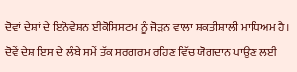ਦੋਵਾਂ ਦੇਸ਼ਾਂ ਦੇ ਇਨੋਵੇਸ਼ਨ ਈਕੋਸਿਸਟਮ ਨੂੰ ਜੋੜਨ ਵਾਲਾ ਸ਼ਕਤੀਸ਼ਾਲੀ ਮਾਧਿਅਮ ਹੈ। ਦੋਵੇਂ ਦੇਸ਼ ਇਸ ਦੇ ਲੰਬੇ ਸਮੇਂ ਤੱਕ ਸਰਗਰਮ ਰਹਿਣ ਵਿੱਚ ਯੋਗਦਾਨ ਪਾਉਣ ਲਈ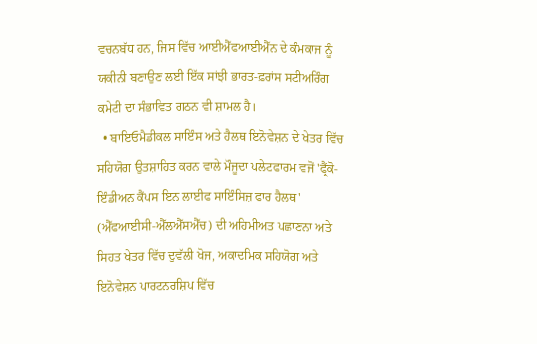ਵਚਨਬੱਧ ਹਨ, ਜਿਸ ਵਿੱਚ ਆਈਐੱਫਆਈਐੱਨ ਦੇ ਕੰਮਕਾਜ ਨੂੰ ਯਕੀਨੀ ਬਣਾਉਣ ਲਈ ਇੱਕ ਸਾਂਝੀ ਭਾਰਤ-ਫ਼ਰਾਂਸ ਸਟੀਅਰਿੰਗ ਕਮੇਟੀ ਦਾ ਸੰਭਾਵਿਤ ਗਠਨ ਵੀ ਸ਼ਾਮਲ ਹੈ।
  • ਬਾਇਓਮੈਡੀਕਲ ਸਾਇੰਸ ਅਤੇ ਹੈਲਥ ਇਨੋਵੇਸ਼ਨ ਦੇ ਖੇਤਰ ਵਿੱਚ ਸਹਿਯੋਗ ਉਤਸ਼ਾਹਿਤ ਕਰਨ ਵਾਲੇ ਮੌਜੂਦਾ ਪਲੇਟਫਾਰਮ ਵਜੋਂ 'ਫ੍ਰੈਂਕੋ-ਇੰਡੀਅਨ ਕੈਂਪਸ ਇਨ ਲਾਈਫ ਸਾਇੰਸਿਜ਼ ਫਾਰ ਹੈਲਥ' (ਐੱਫਆਈਸੀ-ਐੱਲਐੱਸਐੱਚ) ਦੀ ਅਹਿਮੀਅਤ ਪਛਾਣਨਾ ਅਤੇ ਸਿਹਤ ਖੇਤਰ ਵਿੱਚ ਦੁਵੱਲੀ ਖੋਜ, ਅਕਾਦਮਿਕ ਸਹਿਯੋਗ ਅਤੇ ਇਨੋਵੇਸ਼ਨ ਪਾਰਟਨਰਸ਼ਿਪ ਵਿੱਚ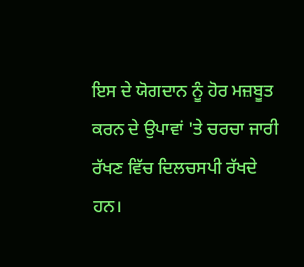ਇਸ ਦੇ ਯੋਗਦਾਨ ਨੂੰ ਹੋਰ ਮਜ਼ਬੂਤ ਕਰਨ ਦੇ ਉਪਾਵਾਂ 'ਤੇ ਚਰਚਾ ਜਾਰੀ ਰੱਖਣ ਵਿੱਚ ਦਿਲਚਸਪੀ ਰੱਖਦੇ ਹਨ।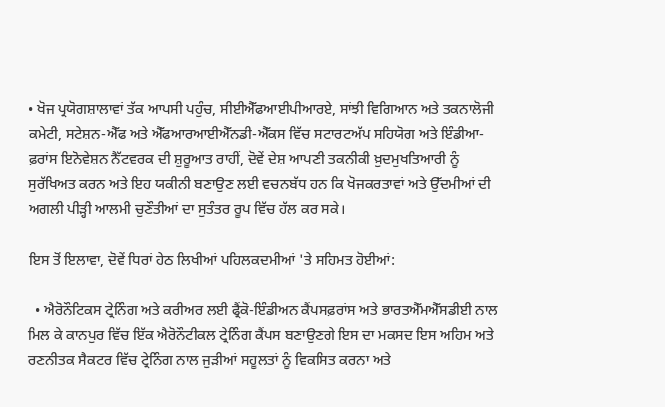• ਖੋਜ ਪ੍ਰਯੋਗਸ਼ਾਲਾਵਾਂ ਤੱਕ ਆਪਸੀ ਪਹੁੰਚ, ਸੀਈਐੱਫਆਈਪੀਆਰਏ, ਸਾਂਝੀ ਵਿਗਿਆਨ ਅਤੇ ਤਕਨਾਲੋਜੀ ਕਮੇਟੀ, ਸਟੇਸ਼ਨ-ਐੱਫ ਅਤੇ ਐੱਫਆਰਆਈਐੱਨਡੀ-ਐੱਕਸ ਵਿੱਚ ਸਟਾਰਟਅੱਪ ਸਹਿਯੋਗ ਅਤੇ ਇੰਡੀਆ-ਫ਼ਰਾਂਸ ਇਨੋਵੇਸ਼ਨ ਨੈੱਟਵਰਕ ਦੀ ਸ਼ੁਰੂਆਤ ਰਾਹੀਂ, ਦੋਵੇਂ ਦੇਸ਼ ਆਪਣੀ ਤਕਨੀਕੀ ਖ਼ੁਦਮੁਖਤਿਆਰੀ ਨੂੰ ਸੁਰੱਖਿਅਤ ਕਰਨ ਅਤੇ ਇਹ ਯਕੀਨੀ ਬਣਾਉਣ ਲਈ ਵਚਨਬੱਧ ਹਨ ਕਿ ਖੋਜਕਰਤਾਵਾਂ ਅਤੇ ਉੱਦਮੀਆਂ ਦੀ ਅਗਲੀ ਪੀੜ੍ਹੀ ਆਲਮੀ ਚੁਣੌਤੀਆਂ ਦਾ ਸੁਤੰਤਰ ਰੂਪ ਵਿੱਚ ਹੱਲ ਕਰ ਸਕੇ।

ਇਸ ਤੋਂ ਇਲਾਵਾ, ਦੋਵੇਂ ਧਿਰਾਂ ਹੇਠ ਲਿਖੀਆਂ ਪਹਿਲਕਦਮੀਆਂ 'ਤੇ ਸਹਿਮਤ ਹੋਈਆਂ:

  • ਐਰੋਨੌਟਿਕਸ ਟ੍ਰੇਨਿੰਗ ਅਤੇ ਕਰੀਅਰ ਲਈ ਫ੍ਰੈਂਕੋ-ਇੰਡੀਅਨ ਕੈਂਪਸਫ਼ਰਾਂਸ ਅਤੇ ਭਾਰਤਐੱਮਐੱਸਡੀਈ ਨਾਲ ਮਿਲ ਕੇ ਕਾਨਪੁਰ ਵਿੱਚ ਇੱਕ ਐਰੋਨੌਟੀਕਲ ਟ੍ਰੇਨਿੰਗ ਕੈਂਪਸ ਬਣਾਉਣਗੇ ਇਸ ਦਾ ਮਕਸਦ ਇਸ ਅਹਿਮ ਅਤੇ ਰਣਨੀਤਕ ਸੈਕਟਰ ਵਿੱਚ ਟ੍ਰੇਨਿੰਗ ਨਾਲ ਜੁੜੀਆਂ ਸਹੂਲਤਾਂ ਨੂੰ ਵਿਕਸਿਤ ਕਰਨਾ ਅਤੇ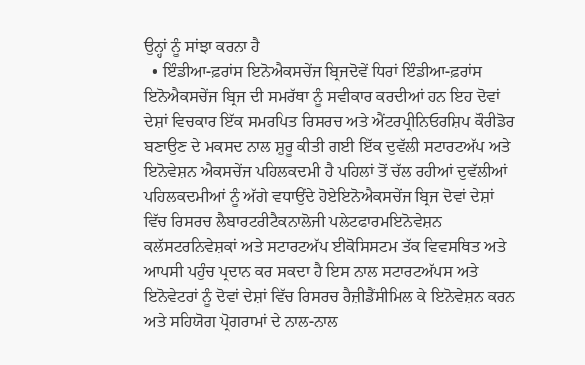ਉਨ੍ਹਾਂ ਨੂੰ ਸਾਂਝਾ ਕਰਨਾ ਹੈ
  • ਇੰਡੀਆ-ਫ਼ਰਾਂਸ ਇਨੋਐਕਸਚੇਂਜ ਬ੍ਰਿਜਦੋਵੇਂ ਧਿਰਾਂ ਇੰਡੀਆ-ਫ਼ਰਾਂਸ ਇਨੋਐਕਸਚੇਂਜ ਬ੍ਰਿਜ ਦੀ ਸਮਰੱਥਾ ਨੂੰ ਸਵੀਕਾਰ ਕਰਦੀਆਂ ਹਨ ਇਹ ਦੋਵਾਂ ਦੇਸ਼ਾਂ ਵਿਚਕਾਰ ਇੱਕ ਸਮਰਪਿਤ ਰਿਸਰਚ ਅਤੇ ਐਂਟਰਪ੍ਰੀਨਿਓਰਸ਼ਿਪ ਕੌਰੀਡੋਰ ਬਣਾਉਣ ਦੇ ਮਕਸਦ ਨਾਲ ਸ਼ੁਰੂ ਕੀਤੀ ਗਈ ਇੱਕ ਦੁਵੱਲੀ ਸਟਾਰਟਅੱਪ ਅਤੇ ਇਨੋਵੇਸ਼ਨ ਐਕਸਚੇਂਜ ਪਹਿਲਕਦਮੀ ਹੈ ਪਹਿਲਾਂ ਤੋਂ ਚੱਲ ਰਹੀਆਂ ਦੁਵੱਲੀਆਂ ਪਹਿਲਕਦਮੀਆਂ ਨੂੰ ਅੱਗੇ ਵਧਾਉਂਦੇ ਹੋਏਇਨੋਐਕਸਚੇਂਜ ਬ੍ਰਿਜ ਦੋਵਾਂ ਦੇਸ਼ਾਂ ਵਿੱਚ ਰਿਸਰਚ ਲੈਬਾਰਟਰੀਟੈਕਨਾਲੋਜੀ ਪਲੇਟਫਾਰਮਇਨੋਵੇਸ਼ਨ ਕਲੱਸਟਰਨਿਵੇਸ਼ਕਾਂ ਅਤੇ ਸਟਾਰਟਅੱਪ ਈਕੋਸਿਸਟਮ ਤੱਕ ਵਿਵਸਥਿਤ ਅਤੇ ਆਪਸੀ ਪਹੁੰਚ ਪ੍ਰਦਾਨ ਕਰ ਸਕਦਾ ਹੈ ਇਸ ਨਾਲ ਸਟਾਰਟਅੱਪਸ ਅਤੇ ਇਨੋਵੇਟਰਾਂ ਨੂੰ ਦੋਵਾਂ ਦੇਸ਼ਾਂ ਵਿੱਚ ਰਿਸਰਚ ਰੈਜ਼ੀਡੈਂਸੀਮਿਲ ਕੇ ਇਨੋਵੇਸ਼ਨ ਕਰਨ ਅਤੇ ਸਹਿਯੋਗ ਪ੍ਰੋਗਰਾਮਾਂ ਦੇ ਨਾਲ-ਨਾਲ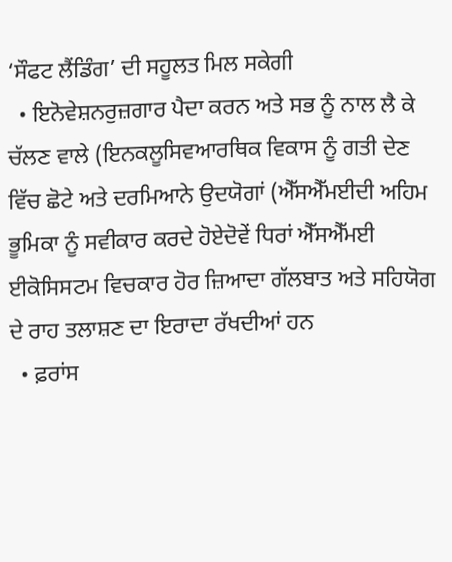‘ਸੌਫਟ ਲੈਂਡਿੰਗ’ ਦੀ ਸਹੂਲਤ ਮਿਲ ਸਕੇਗੀ
  • ਇਨੋਵੇਸ਼ਨਰੁਜ਼ਗਾਰ ਪੈਦਾ ਕਰਨ ਅਤੇ ਸਭ ਨੂੰ ਨਾਲ ਲੈ ਕੇ ਚੱਲਣ ਵਾਲੇ (ਇਨਕਲੂਸਿਵਆਰਥਿਕ ਵਿਕਾਸ ਨੂੰ ਗਤੀ ਦੇਣ ਵਿੱਚ ਛੋਟੇ ਅਤੇ ਦਰਮਿਆਨੇ ਉਦਯੋਗਾਂ (ਐੱਸਐੱਮਈਦੀ ਅਹਿਮ ਭੂਮਿਕਾ ਨੂੰ ਸਵੀਕਾਰ ਕਰਦੇ ਹੋਏਦੋਵੇਂ ਧਿਰਾਂ ਐੱਸਐੱਮਈ ਈਕੋਸਿਸਟਮ ਵਿਚਕਾਰ ਹੋਰ ਜ਼ਿਆਦਾ ਗੱਲਬਾਤ ਅਤੇ ਸਹਿਯੋਗ ਦੇ ਰਾਹ ਤਲਾਸ਼ਣ ਦਾ ਇਰਾਦਾ ਰੱਖਦੀਆਂ ਹਨ
  • ਫ਼ਰਾਂਸ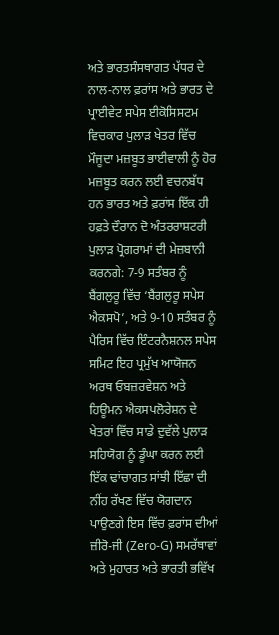ਅਤੇ ਭਾਰਤਸੰਸਥਾਗਤ ਪੱਧਰ ਦੇ ਨਾਲ-ਨਾਲ ਫ਼ਰਾਂਸ ਅਤੇ ਭਾਰਤ ਦੇ ਪ੍ਰਾਈਵੇਟ ਸਪੇਸ ਈਕੋਸਿਸਟਮ ਵਿਚਕਾਰ ਪੁਲਾੜ ਖੇਤਰ ਵਿੱਚ ਮੌਜੂਦਾ ਮਜ਼ਬੂਤ ਭਾਈਵਾਲੀ ਨੂੰ ਹੋਰ ਮਜ਼ਬੂਤ ਕਰਨ ਲਈ ਵਚਨਬੱਧ ਹਨ ਭਾਰਤ ਅਤੇ ਫ਼ਰਾਂਸ ਇੱਕ ਹੀ ਹਫ਼ਤੇ ਦੌਰਾਨ ਦੋ ਅੰਤਰਰਾਸ਼ਟਰੀ ਪੁਲਾੜ ਪ੍ਰੋਗਰਾਮਾਂ ਦੀ ਮੇਜ਼ਬਾਨੀ ਕਰਨਗੇ: 7-9 ਸਤੰਬਰ ਨੂੰ ਬੈਂਗਲੁਰੂ ਵਿੱਚ ‘ਬੈਂਗਲੁਰੂ ਸਪੇਸ ਐਕਸਪੋ’, ਅਤੇ 9-10 ਸਤੰਬਰ ਨੂੰ ਪੈਰਿਸ ਵਿੱਚ ਇੰਟਰਨੈਸ਼ਨਲ ਸਪੇਸ ਸਮਿਟ ਇਹ ਪ੍ਰਮੁੱਖ ਆਯੋਜਨ ਅਰਥ ਓਬਜ਼ਰਵੇਸ਼ਨ ਅਤੇ ਹਿਊਮਨ ਐਕਸਪਲੋਰੇਸ਼ਨ ਦੇ ਖੇਤਰਾਂ ਵਿੱਚ ਸਾਡੇ ਦੁਵੱਲੇ ਪੁਲਾੜ ਸਹਿਯੋਗ ਨੂੰ ਡੂੰਘਾ ਕਰਨ ਲਈ ਇੱਕ ਢਾਂਚਾਗਤ ਸਾਂਝੀ ਇੱਛਾ ਦੀ ਨੀਂਹ ਰੱਖਣ ਵਿੱਚ ਯੋਗਦਾਨ ਪਾਉਣਗੇ ਇਸ ਵਿੱਚ ਫ਼ਰਾਂਸ ਦੀਆਂ ਜ਼ੀਰੋ-ਜੀ (Zero-G) ਸਮਰੱਥਾਵਾਂ ਅਤੇ ਮੁਹਾਰਤ ਅਤੇ ਭਾਰਤੀ ਭਵਿੱਖ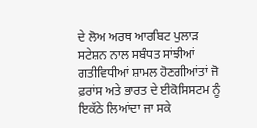ਦੇ ਲੋਅ ਅਰਥ ਆਰਬਿਟ ਪੁਲਾੜ ਸਟੇਸ਼ਨ ਨਾਲ ਸਬੰਧਤ ਸਾਂਝੀਆਂ ਗਤੀਵਿਧੀਆਂ ਸ਼ਾਮਲ ਹੋਣਗੀਆਂਤਾਂ ਜੋ ਫ਼ਰਾਂਸ ਅਤੇ ਭਾਰਤ ਦੇ ਈਕੋਸਿਸਟਮ ਨੂੰ ਇਕੱਠੇ ਲਿਆਂਦਾ ਜਾ ਸਕੇ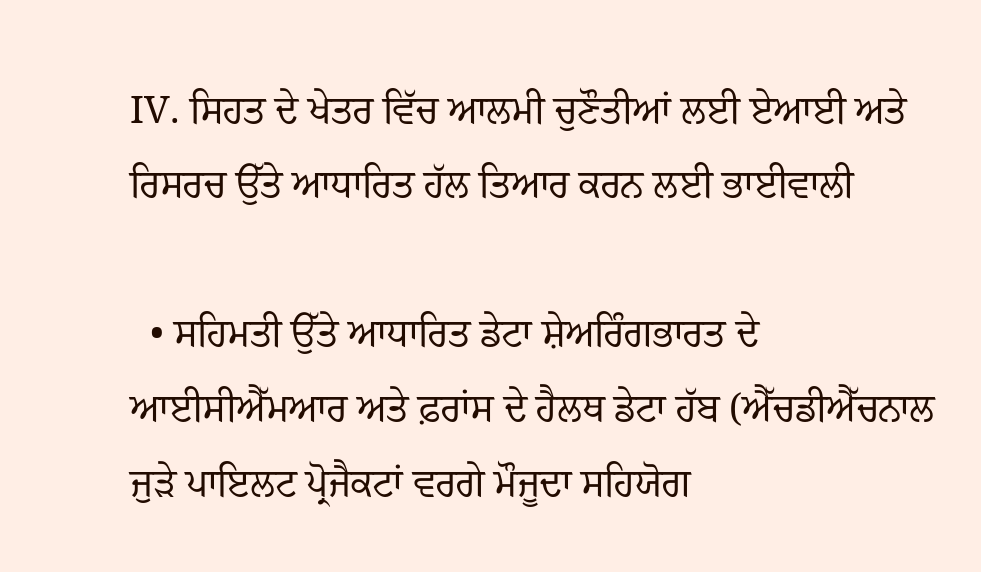IV. ਸਿਹਤ ਦੇ ਖੇਤਰ ਵਿੱਚ ਆਲਮੀ ਚੁਣੌਤੀਆਂ ਲਈ ਏਆਈ ਅਤੇ ਰਿਸਰਚ ਉੱਤੇ ਆਧਾਰਿਤ ਹੱਲ ਤਿਆਰ ਕਰਨ ਲਈ ਭਾਈਵਾਲੀ

  • ਸਹਿਮਤੀ ਉੱਤੇ ਆਧਾਰਿਤ ਡੇਟਾ ਸ਼ੇਅਰਿੰਗਭਾਰਤ ਦੇ ਆਈਸੀਐੱਮਆਰ ਅਤੇ ਫ਼ਰਾਂਸ ਦੇ ਹੈਲਥ ਡੇਟਾ ਹੱਬ (ਐੱਚਡੀਐੱਚਨਾਲ ਜੁੜੇ ਪਾਇਲਟ ਪ੍ਰੋਜੈਕਟਾਂ ਵਰਗੇ ਮੌਜੂਦਾ ਸਹਿਯੋਗ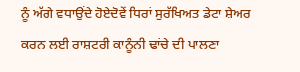ਨੂੰ ਅੱਗੇ ਵਧਾਉਂਦੇ ਹੋਏਦੋਵੇਂ ਧਿਰਾਂ ਸੁਰੱਖਿਅਤ ਡੇਟਾ ਸ਼ੇਅਰ ਕਰਨ ਲਈ ਰਾਸ਼ਟਰੀ ਕਾਨੂੰਨੀ ਢਾਂਚੇ ਦੀ ਪਾਲਣਾ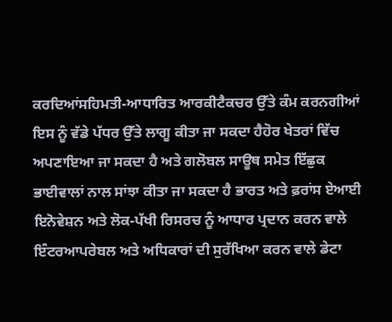ਕਰਦਿਆਂਸਹਿਮਤੀ-ਆਧਾਰਿਤ ਆਰਕੀਟੈਕਚਰ ਉੱਤੇ ਕੰਮ ਕਰਨਗੀਆਂ ਇਸ ਨੂੰ ਵੱਡੇ ਪੱਧਰ ਉੱਤੇ ਲਾਗੂ ਕੀਤਾ ਜਾ ਸਕਦਾ ਹੈਹੋਰ ਖੇਤਰਾਂ ਵਿੱਚ ਅਪਣਾਇਆ ਜਾ ਸਕਦਾ ਹੈ ਅਤੇ ਗਲੋਬਲ ਸਾਊਥ ਸਮੇਤ ਇੱਛੁਕ ਭਾਈਵਾਲਾਂ ਨਾਲ ਸਾਂਝਾ ਕੀਤਾ ਜਾ ਸਕਦਾ ਹੈ ਭਾਰਤ ਅਤੇ ਫ਼ਰਾਂਸ ਏਆਈ ਇਨੋਵੇਸ਼ਨ ਅਤੇ ਲੋਕ-ਪੱਖੀ ਰਿਸਰਚ ਨੂੰ ਆਧਾਰ ਪ੍ਰਦਾਨ ਕਰਨ ਵਾਲੇ ਇੰਟਰਆਪਰੇਬਲ ਅਤੇ ਅਧਿਕਾਰਾਂ ਦੀ ਸੁਰੱਖਿਆ ਕਰਨ ਵਾਲੇ ਡੇਟਾ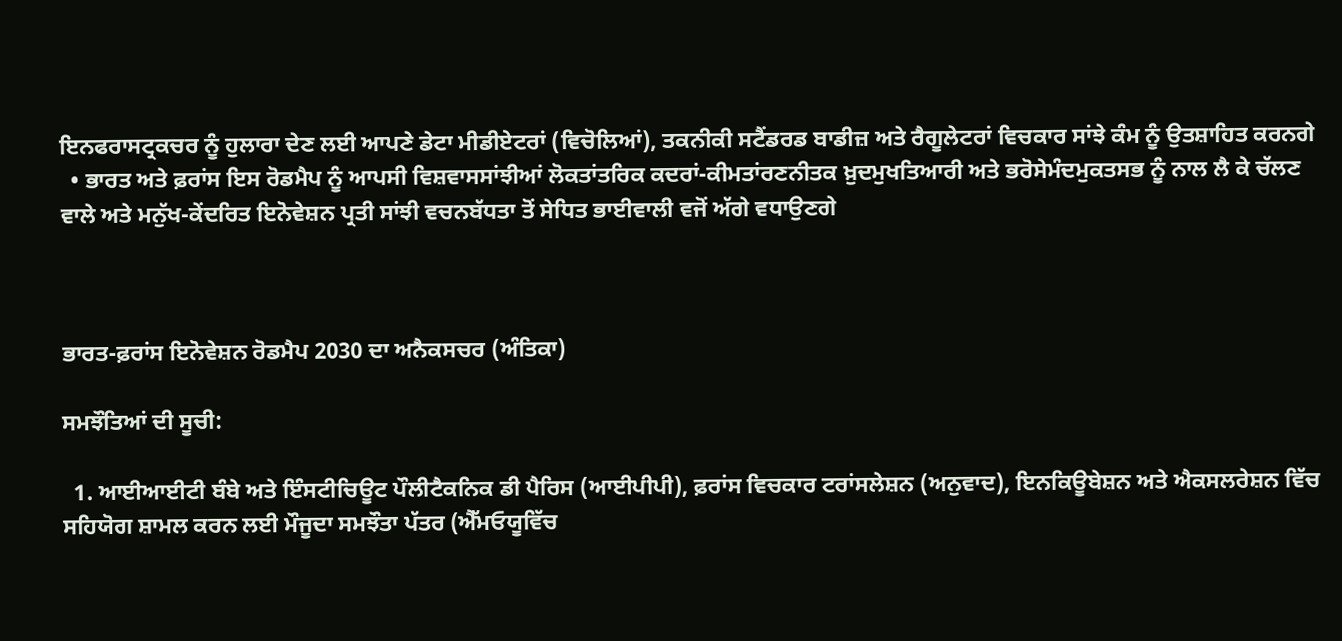ਇਨਫਰਾਸਟ੍ਰਕਚਰ ਨੂੰ ਹੁਲਾਰਾ ਦੇਣ ਲਈ ਆਪਣੇ ਡੇਟਾ ਮੀਡੀਏਟਰਾਂ (ਵਿਚੋਲਿਆਂ), ਤਕਨੀਕੀ ਸਟੈਂਡਰਡ ਬਾਡੀਜ਼ ਅਤੇ ਰੈਗੂਲੇਟਰਾਂ ਵਿਚਕਾਰ ਸਾਂਝੇ ਕੰਮ ਨੂੰ ਉਤਸ਼ਾਹਿਤ ਕਰਨਗੇ
  • ਭਾਰਤ ਅਤੇ ਫ਼ਰਾਂਸ ਇਸ ਰੋਡਮੈਪ ਨੂੰ ਆਪਸੀ ਵਿਸ਼ਵਾਸਸਾਂਝੀਆਂ ਲੋਕਤਾਂਤਰਿਕ ਕਦਰਾਂ-ਕੀਮਤਾਂਰਣਨੀਤਕ ਖ਼ੁਦਮੁਖਤਿਆਰੀ ਅਤੇ ਭਰੋਸੇਮੰਦਮੁਕਤਸਭ ਨੂੰ ਨਾਲ ਲੈ ਕੇ ਚੱਲਣ ਵਾਲੇ ਅਤੇ ਮਨੁੱਖ-ਕੇਂਦਰਿਤ ਇਨੋਵੇਸ਼ਨ ਪ੍ਰਤੀ ਸਾਂਝੀ ਵਚਨਬੱਧਤਾ ਤੋਂ ਸੇਧਿਤ ਭਾਈਵਾਲੀ ਵਜੋਂ ਅੱਗੇ ਵਧਾਉਣਗੇ



ਭਾਰਤ-ਫ਼ਰਾਂਸ ਇਨੋਵੇਸ਼ਨ ਰੋਡਮੈਪ 2030 ਦਾ ਅਨੈਕਸਚਰ (ਅੰਤਿਕਾ)

ਸਮਝੌਤਿਆਂ ਦੀ ਸੂਚੀ:

  1. ਆਈਆਈਟੀ ਬੰਬੇ ਅਤੇ ਇੰਸਟੀਚਿਊਟ ਪੌਲੀਟੈਕਨਿਕ ਡੀ ਪੈਰਿਸ (ਆਈਪੀਪੀ), ਫ਼ਰਾਂਸ ਵਿਚਕਾਰ ਟਰਾਂਸਲੇਸ਼ਨ (ਅਨੁਵਾਦ), ਇਨਕਿਊਬੇਸ਼ਨ ਅਤੇ ਐਕਸਲਰੇਸ਼ਨ ਵਿੱਚ ਸਹਿਯੋਗ ਸ਼ਾਮਲ ਕਰਨ ਲਈ ਮੌਜੂਦਾ ਸਮਝੌਤਾ ਪੱਤਰ (ਐੱਮਓਯੂਵਿੱਚ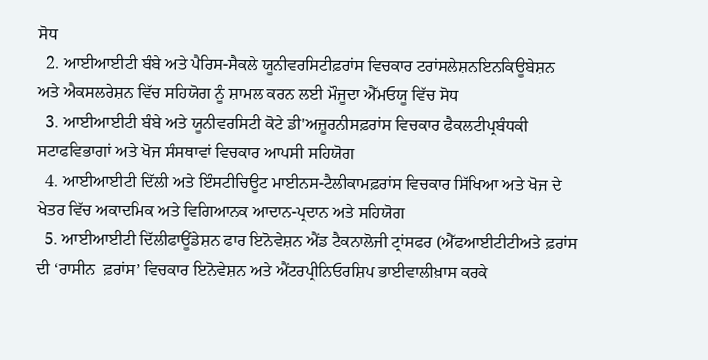ਸੋਧ
  2. ਆਈਆਈਟੀ ਬੰਬੇ ਅਤੇ ਪੈਰਿਸ-ਸੈਕਲੇ ਯੂਨੀਵਰਸਿਟੀਫ਼ਰਾਂਸ ਵਿਚਕਾਰ ਟਰਾਂਸਲੇਸ਼ਨਇਨਕਿਊਬੇਸ਼ਨ ਅਤੇ ਐਕਸਲਰੇਸ਼ਨ ਵਿੱਚ ਸਹਿਯੋਗ ਨੂੰ ਸ਼ਾਮਲ ਕਰਨ ਲਈ ਮੌਜੂਦਾ ਐੱਮਓਯੂ ਵਿੱਚ ਸੋਧ
  3. ਆਈਆਈਟੀ ਬੰਬੇ ਅਤੇ ਯੂਨੀਵਰਸਿਟੀ ਕੋਟੇ ਡੀ'ਅਜ਼ੂਰਨੀਸਫ਼ਰਾਂਸ ਵਿਚਕਾਰ ਫੈਕਲਟੀਪ੍ਰਬੰਧਕੀ ਸਟਾਫਵਿਭਾਗਾਂ ਅਤੇ ਖੋਜ ਸੰਸਥਾਵਾਂ ਵਿਚਕਾਰ ਆਪਸੀ ਸਹਿਯੋਗ
  4. ਆਈਆਈਟੀ ਦਿੱਲੀ ਅਤੇ ਇੰਸਟੀਚਿਊਟ ਮਾਈਨਸ-ਟੈਲੀਕਾਮਫ਼ਰਾਂਸ ਵਿਚਕਾਰ ਸਿੱਖਿਆ ਅਤੇ ਖੋਜ ਦੇ ਖੇਤਰ ਵਿੱਚ ਅਕਾਦਮਿਕ ਅਤੇ ਵਿਗਿਆਨਕ ਆਦਾਨ-ਪ੍ਰਦਾਨ ਅਤੇ ਸਹਿਯੋਗ
  5. ਆਈਆਈਟੀ ਦਿੱਲੀਫਾਊਂਡੇਸ਼ਨ ਫਾਰ ਇਨੋਵੇਸ਼ਨ ਐਂਡ ਟੈਕਨਾਲੋਜੀ ਟ੍ਰਾਂਸਫਰ (ਐੱਫਆਈਟੀਟੀਅਤੇ ਫ਼ਰਾਂਸ ਦੀ ‘ਰਾਸੀਨ  ਫ਼ਰਾਂਸ’ ਵਿਚਕਾਰ ਇਨੋਵੇਸ਼ਨ ਅਤੇ ਐਂਟਰਪ੍ਰੀਨਿਓਰਸ਼ਿਪ ਭਾਈਵਾਲੀਖ਼ਾਸ ਕਰਕੇ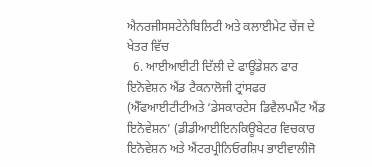ਐਨਰਜੀਸਸਟੇਨੇਬਿਲਿਟੀ ਅਤੇ ਕਲਾਈਮੇਟ ਚੇਂਜ ਦੇ ਖੇਤਰ ਵਿੱਚ
  6. ਆਈਆਈਟੀ ਦਿੱਲੀ ਦੇ ਫਾਊਂਡੇਸ਼ਨ ਫਾਰ ਇਨੋਵੇਸ਼ਨ ਐਂਡ ਟੈਕਨਾਲੋਜੀ ਟ੍ਰਾਂਸਫਰ (ਐੱਫਆਈਟੀਟੀਅਤੇ ‘ਡੇਸਕਾਰਟੇਸ ਡਿਵੈਲਪਮੈਂਟ ਐਂਡ ਇਨੋਵੇਸ਼ਨ’ (ਡੀਡੀਆਈਇਨਕਿਊਬੇਟਰ ਵਿਚਕਾਰ ਇਨੋਵੇਸ਼ਨ ਅਤੇ ਐਂਟਰਪ੍ਰੀਨਿਓਰਸ਼ਿਪ ਭਾਈਵਾਲੀਜੋ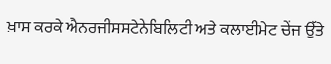ਖ਼ਾਸ ਕਰਕੇ ਐਨਰਜੀਸਸਟੇਨੇਬਿਲਿਟੀ ਅਤੇ ਕਲਾਈਮੇਟ ਚੇਂਜ ਉੱਤੇ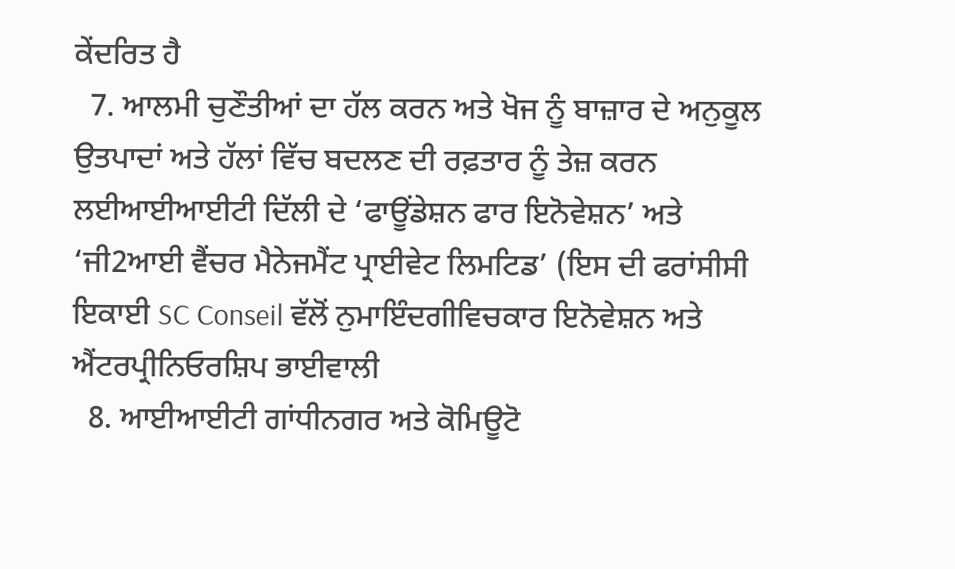ਕੇਂਦਰਿਤ ਹੈ
  7. ਆਲਮੀ ਚੁਣੌਤੀਆਂ ਦਾ ਹੱਲ ਕਰਨ ਅਤੇ ਖੋਜ ਨੂੰ ਬਾਜ਼ਾਰ ਦੇ ਅਨੁਕੂਲ ਉਤਪਾਦਾਂ ਅਤੇ ਹੱਲਾਂ ਵਿੱਚ ਬਦਲਣ ਦੀ ਰਫ਼ਤਾਰ ਨੂੰ ਤੇਜ਼ ਕਰਨ ਲਈਆਈਆਈਟੀ ਦਿੱਲੀ ਦੇ ‘ਫਾਊਂਡੇਸ਼ਨ ਫਾਰ ਇਨੋਵੇਸ਼ਨ’ ਅਤੇ ‘ਜੀ2ਆਈ ਵੈਂਚਰ ਮੈਨੇਜਮੈਂਟ ਪ੍ਰਾਈਵੇਟ ਲਿਮਟਿਡ’ (ਇਸ ਦੀ ਫਰਾਂਸੀਸੀ ਇਕਾਈ SC Conseil ਵੱਲੋਂ ਨੁਮਾਇੰਦਗੀਵਿਚਕਾਰ ਇਨੋਵੇਸ਼ਨ ਅਤੇ ਐਂਟਰਪ੍ਰੀਨਿਓਰਸ਼ਿਪ ਭਾਈਵਾਲੀ
  8. ਆਈਆਈਟੀ ਗਾਂਧੀਨਗਰ ਅਤੇ ਕੋਮਿਊਟੋ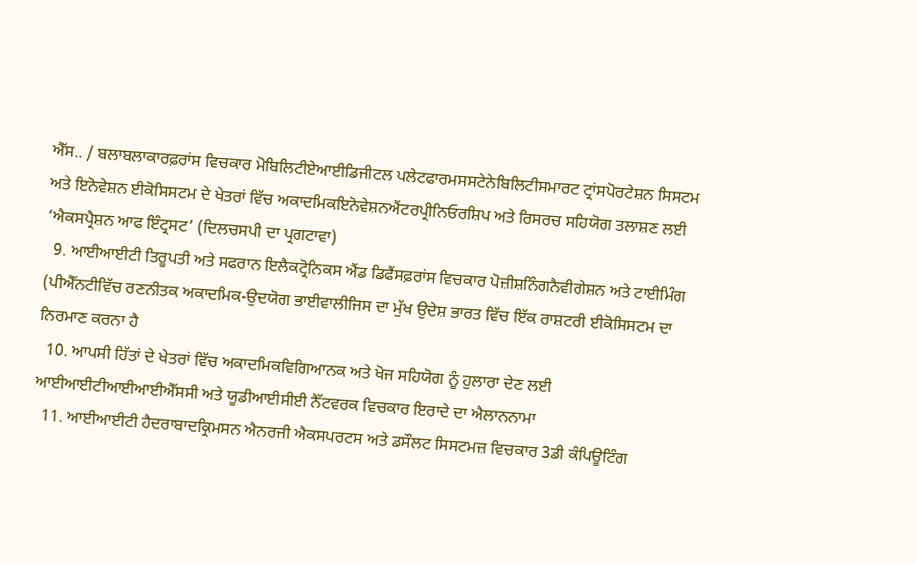ਐੱਸ.. / ਬਲਾਬਲਾਕਾਰਫ਼ਰਾਂਸ ਵਿਚਕਾਰ ਮੋਬਿਲਿਟੀਏਆਈਡਿਜੀਟਲ ਪਲੇਟਫਾਰਮਸਸਟੇਨੇਬਿਲਿਟੀਸਮਾਰਟ ਟ੍ਰਾਂਸਪੋਰਟੇਸ਼ਨ ਸਿਸਟਮ ਅਤੇ ਇਨੋਵੇਸ਼ਨ ਈਕੋਸਿਸਟਮ ਦੇ ਖੇਤਰਾਂ ਵਿੱਚ ਅਕਾਦਮਿਕਇਨੋਵੇਸ਼ਨਐਂਟਰਪ੍ਰੀਨਿਓਰਸ਼ਿਪ ਅਤੇ ਰਿਸਰਚ ਸਹਿਯੋਗ ਤਲਾਸ਼ਣ ਲਈ ‘ਐਕਸਪ੍ਰੈਸ਼ਨ ਆਫ ਇੰਟ੍ਰਸਟ’ (ਦਿਲਚਸਪੀ ਦਾ ਪ੍ਰਗਟਾਵਾ)
  9. ਆਈਆਈਟੀ ਤਿਰੂਪਤੀ ਅਤੇ ਸਫਰਾਨ ਇਲੈਕਟ੍ਰੋਨਿਕਸ ਐਂਡ ਡਿਫੈਂਸਫ਼ਰਾਂਸ ਵਿਚਕਾਰ ਪੋਜ਼ੀਸ਼ਨਿੰਗਨੈਵੀਗੇਸ਼ਨ ਅਤੇ ਟਾਈਮਿੰਗ (ਪੀਐੱਨਟੀਵਿੱਚ ਰਣਨੀਤਕ ਅਕਾਦਮਿਕ-ਉਦਯੋਗ ਭਾਈਵਾਲੀਜਿਸ ਦਾ ਮੁੱਖ ਉਦੇਸ਼ ਭਾਰਤ ਵਿੱਚ ਇੱਕ ਰਾਸ਼ਟਰੀ ਈਕੋਸਿਸਟਮ ਦਾ ਨਿਰਮਾਣ ਕਰਨਾ ਹੈ
  10. ਆਪਸੀ ਹਿੱਤਾਂ ਦੇ ਖੇਤਰਾਂ ਵਿੱਚ ਅਕਾਦਮਿਕਵਿਗਿਆਨਕ ਅਤੇ ਖੋਜ ਸਹਿਯੋਗ ਨੂੰ ਹੁਲਾਰਾ ਦੇਣ ਲਈ ਆਈਆਈਟੀਆਈਆਈਐੱਸਸੀ ਅਤੇ ਯੂਡੀਆਈਸੀਈ ਨੈੱਟਵਰਕ ਵਿਚਕਾਰ ਇਰਾਦੇ ਦਾ ਐਲਾਨਨਾਮਾ
  11. ਆਈਆਈਟੀ ਹੈਦਰਾਬਾਦਕ੍ਰਿਮਸਨ ਐਨਰਜੀ ਐਕਸਪਰਟਸ ਅਤੇ ਡਸੌਲਟ ਸਿਸਟਮਜ਼ ਵਿਚਕਾਰ 3ਡੀ ਕੰਪਿਊਟਿੰਗ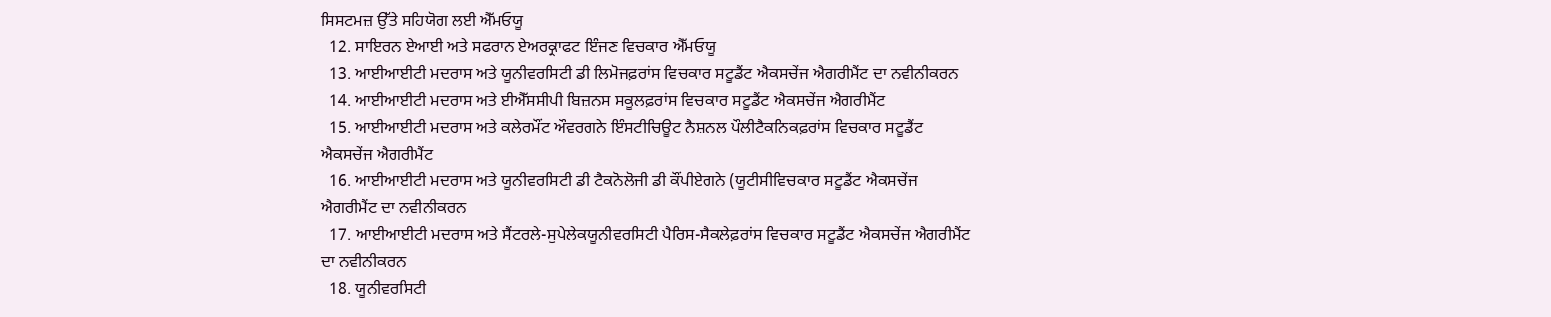ਸਿਸਟਮਜ਼ ਉੱਤੇ ਸਹਿਯੋਗ ਲਈ ਐੱਮਓਯੂ
  12. ਸਾਇਰਨ ਏਆਈ ਅਤੇ ਸਫਰਾਨ ਏਅਰਕ੍ਰਾਫਟ ਇੰਜਣ ਵਿਚਕਾਰ ਐੱਮਓਯੂ
  13. ਆਈਆਈਟੀ ਮਦਰਾਸ ਅਤੇ ਯੂਨੀਵਰਸਿਟੀ ਡੀ ਲਿਮੋਜਫ਼ਰਾਂਸ ਵਿਚਕਾਰ ਸਟੂਡੈਂਟ ਐਕਸਚੇਂਜ ਐਗਰੀਮੈਂਟ ਦਾ ਨਵੀਨੀਕਰਨ
  14. ਆਈਆਈਟੀ ਮਦਰਾਸ ਅਤੇ ਈਐੱਸਸੀਪੀ ਬਿਜ਼ਨਸ ਸਕੂਲਫ਼ਰਾਂਸ ਵਿਚਕਾਰ ਸਟੂਡੈਂਟ ਐਕਸਚੇਂਜ ਐਗਰੀਮੈਂਟ
  15. ਆਈਆਈਟੀ ਮਦਰਾਸ ਅਤੇ ਕਲੇਰਮੌਂਟ ਔਵਰਗਨੇ ਇੰਸਟੀਚਿਊਟ ਨੈਸ਼ਨਲ ਪੌਲੀਟੈਕਨਿਕਫ਼ਰਾਂਸ ਵਿਚਕਾਰ ਸਟੂਡੈਂਟ ਐਕਸਚੇਂਜ ਐਗਰੀਮੈਂਟ
  16. ਆਈਆਈਟੀ ਮਦਰਾਸ ਅਤੇ ਯੂਨੀਵਰਸਿਟੀ ਡੀ ਟੈਕਨੋਲੋਜੀ ਡੀ ਕੌਂਪੀਏਗਨੇ (ਯੂਟੀਸੀਵਿਚਕਾਰ ਸਟੂਡੈਂਟ ਐਕਸਚੇਂਜ ਐਗਰੀਮੈਂਟ ਦਾ ਨਵੀਨੀਕਰਨ
  17. ਆਈਆਈਟੀ ਮਦਰਾਸ ਅਤੇ ਸੈਂਟਰਲੇ-ਸੁਪੇਲੇਕਯੂਨੀਵਰਸਿਟੀ ਪੈਰਿਸ-ਸੈਕਲੇਫ਼ਰਾਂਸ ਵਿਚਕਾਰ ਸਟੂਡੈਂਟ ਐਕਸਚੇਂਜ ਐਗਰੀਮੈਂਟ ਦਾ ਨਵੀਨੀਕਰਨ
  18. ਯੂਨੀਵਰਸਿਟੀ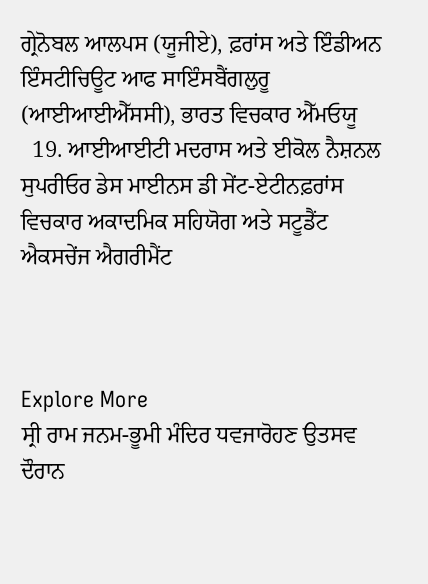ਗ੍ਰੇਨੋਬਲ ਆਲਪਸ (ਯੂਜੀਏ), ਫ਼ਰਾਂਸ ਅਤੇ ਇੰਡੀਅਨ ਇੰਸਟੀਚਿਊਟ ਆਫ ਸਾਇੰਸਬੈਂਗਲੁਰੂ (ਆਈਆਈਐੱਸਸੀ), ਭਾਰਤ ਵਿਚਕਾਰ ਐੱਮਓਯੂ
  19. ਆਈਆਈਟੀ ਮਦਰਾਸ ਅਤੇ ਈਕੋਲ ਨੈਸ਼ਨਲ ਸੁਪਰੀਓਰ ਡੇਸ ਮਾਈਨਸ ਡੀ ਸੇਂਟ-ਏਟੀਨਫ਼ਰਾਂਸ ਵਿਚਕਾਰ ਅਕਾਦਮਿਕ ਸਹਿਯੋਗ ਅਤੇ ਸਟੂਡੈਂਟ ਐਕਸਚੇਂਜ ਐਗਰੀਮੈਂਟ



Explore More
ਸ੍ਰੀ ਰਾਮ ਜਨਮ-ਭੂਮੀ ਮੰਦਿਰ ਧਵਜਾਰੋਹਣ ਉਤਸਵ ਦੌਰਾਨ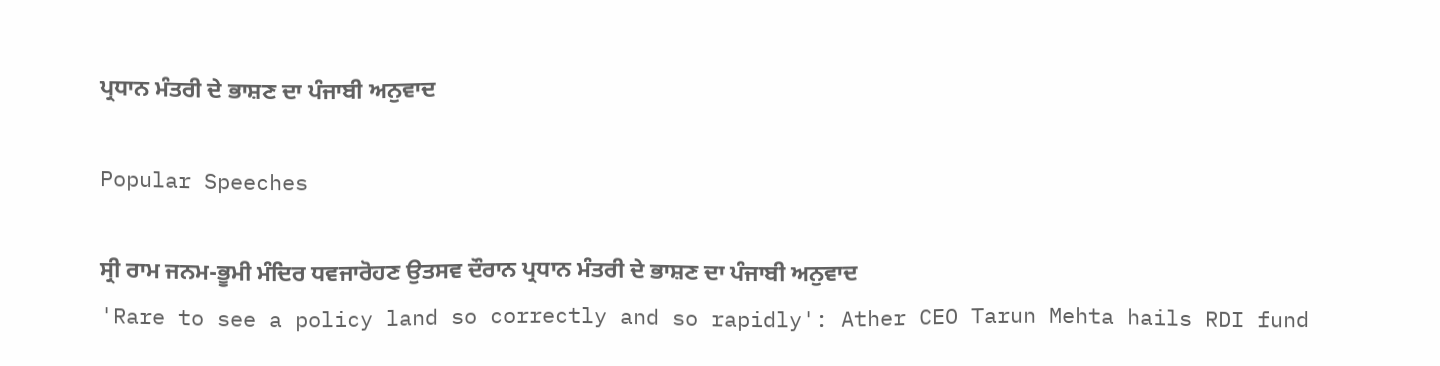ਪ੍ਰਧਾਨ ਮੰਤਰੀ ਦੇ ਭਾਸ਼ਣ ਦਾ ਪੰਜਾਬੀ ਅਨੁਵਾਦ

Popular Speeches

ਸ੍ਰੀ ਰਾਮ ਜਨਮ-ਭੂਮੀ ਮੰਦਿਰ ਧਵਜਾਰੋਹਣ ਉਤਸਵ ਦੌਰਾਨ ਪ੍ਰਧਾਨ ਮੰਤਰੀ ਦੇ ਭਾਸ਼ਣ ਦਾ ਪੰਜਾਬੀ ਅਨੁਵਾਦ
'Rare to see a policy land so correctly and so rapidly': Ather CEO Tarun Mehta hails RDI fund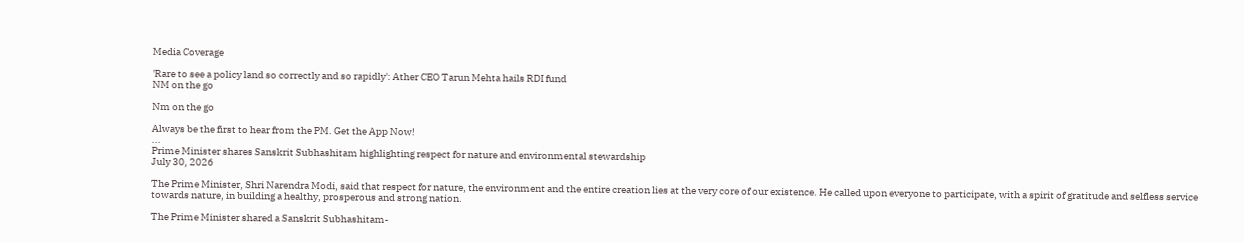Media Coverage

'Rare to see a policy land so correctly and so rapidly': Ather CEO Tarun Mehta hails RDI fund
NM on the go

Nm on the go

Always be the first to hear from the PM. Get the App Now!
...
Prime Minister shares Sanskrit Subhashitam highlighting respect for nature and environmental stewardship
July 30, 2026

The Prime Minister, Shri Narendra Modi, said that respect for nature, the environment and the entire creation lies at the very core of our existence. He called upon everyone to participate, with a spirit of gratitude and selfless service towards nature, in building a healthy, prosperous and strong nation.

The Prime Minister shared a Sanskrit Subhashitam-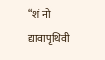“शं नो द्यावापृथिवी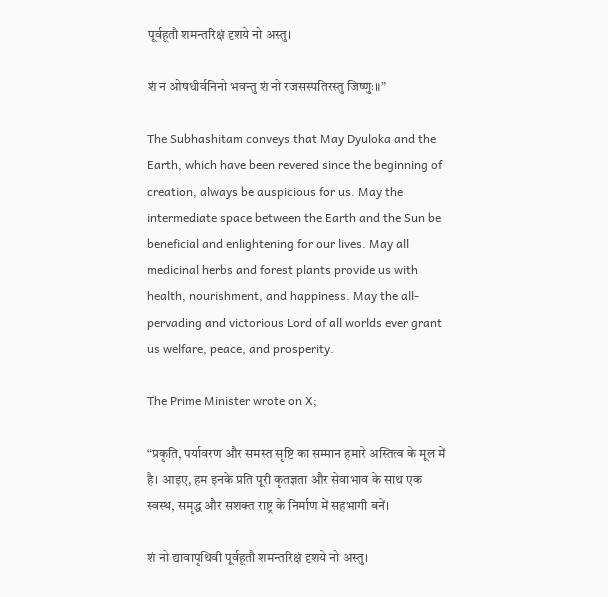पूर्वहूतौ शमन्तरिक्षं दृशये नो अस्तु।

शं न ओषधीर्वनिनो भवन्तु शं नो रजसस्पतिरस्तु जिष्णुः॥”

The Subhashitam conveys that May Dyuloka and the Earth, which have been revered since the beginning of creation, always be auspicious for us. May the intermediate space between the Earth and the Sun be beneficial and enlightening for our lives. May all medicinal herbs and forest plants provide us with health, nourishment, and happiness. May the all-pervading and victorious Lord of all worlds ever grant us welfare, peace, and prosperity.

The Prime Minister wrote on X;

“प्रकृति, पर्यावरण और समस्त सृष्टि का सम्मान हमारे अस्तित्व के मूल में है। आइए, हम इनके प्रति पूरी कृतज्ञता और सेवाभाव के साथ एक स्वस्थ, समृद्ध और सशक्त राष्ट्र के निर्माण में सहभागी बनें।

शं नो द्यावापृथिवी पूर्वहूतौ शमन्तरिक्षं दृशये नो अस्तु।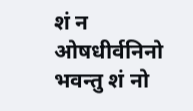शं न ओषधीर्वनिनो भवन्तु शं नो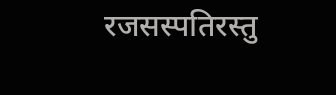रजसस्पतिरस्तु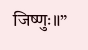जिष्णुः॥”